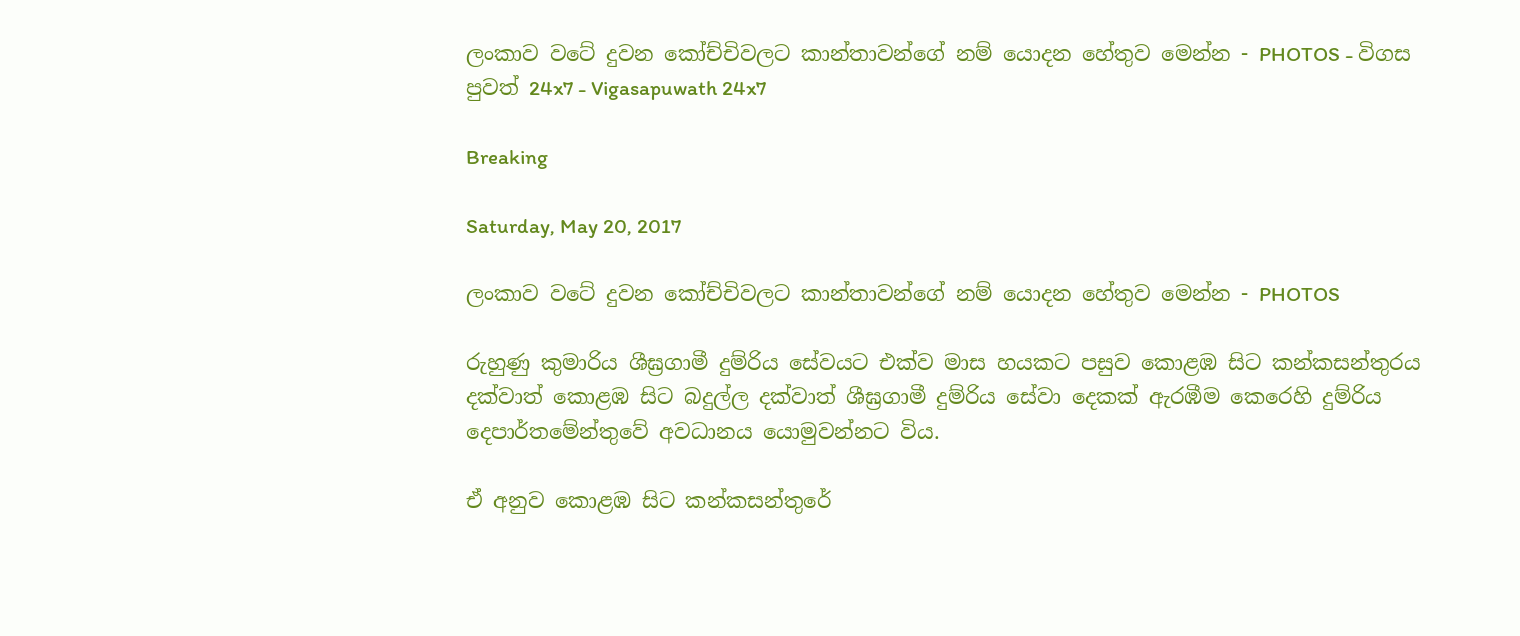ලංකාව වටේ දුවන කෝච්චිවලට කාන්තාවන්ගේ නම් යොදන හේතුව මෙන්න - PHOTOS - විගස පුවත් 24x7 - Vigasapuwath 24x7

Breaking

Saturday, May 20, 2017

ලංකාව වටේ දුවන කෝච්චිවලට කාන්තාවන්ගේ නම් යොදන හේතුව මෙන්න - PHOTOS

රුහුණු කුමාරිය ශීඝ්‍රගාමී දුම්රිය සේවයට එක්ව මාස හයකට පසුව කොළඹ සිට කන්කසන්තුරය දක්වාත් කොළඹ සිට බදුල්ල දක්වාත් ශීඝ්‍රගාමී දුම්රිය සේවා දෙකක් ඇරඹීම කෙරෙහි දුම්රිය දෙපාර්තමේන්තුවේ අවධානය යොමුවන්නට විය.

ඒ අනුව කොළඹ සිට කන්කසන්තුරේ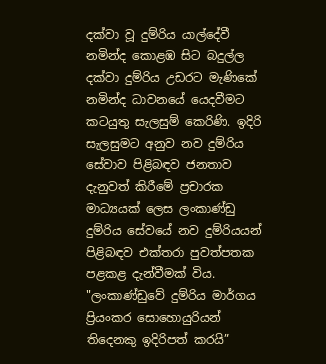දක්වා වූ දුම්රිය යාල්දේවී නමින්ද කොළඹ සිට බදුල්ල දක්වා දුම්රිය උඩරට මැණිකේ නමින්ද ධාවනයේ යෙදවීමට කටයුතු සැලසුම් කෙරිණි. ඉදිරි සැලසුමට අනුව නව දුම්රිය සේවාව පිළිබඳව ජනතාව දැනුවත් කිරීමේ ප්‍රචාරක මාධ්‍යයක් ලෙස ලංකාණ්ඩු දුම්රිය සේවයේ නව දුම්රියයන් පිළිබඳව එක්තරා පුවත්පතක පළකළ දැන්වීමක් විය. "ලංකාණ්ඩුවේ දුම්රිය මාර්ගය ප්‍රියංකර සොහොයුරියන් තිදෙනකු ඉදිරිපත් කරයි”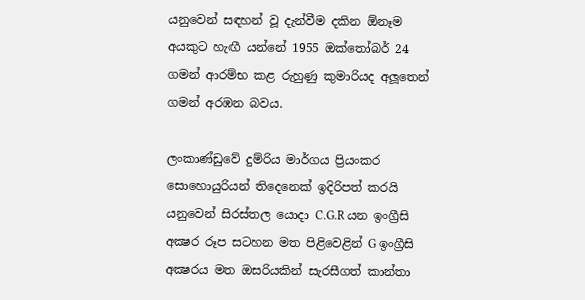යනුවෙන් සඳහන් වූ දැන්වීම දකින ඕනෑම අයකුට හැඟී යන්නේ 1955 ඔක්තෝබර් 24 ගමන් ආරම්භ කළ රුහුණු කුමාරියද අලූතෙන් ගමන් අරඹන බවය.

ලංකාණ්ඩුවේ දුම්රිය මාර්ගය ප්‍රියංකර සොහොයුරියන් තිදෙනෙක් ඉදිරිපත් කරයි යනුවෙන් සිරස්තල යොදා C.G.R යන ඉංග්‍රීසි අක්‍ෂර රූප සටහන මත පිළිවෙළින් G ඉංග්‍රීසි අක්‍ෂරය මත ඔසරියකින් සැරසීගත් කාන්තා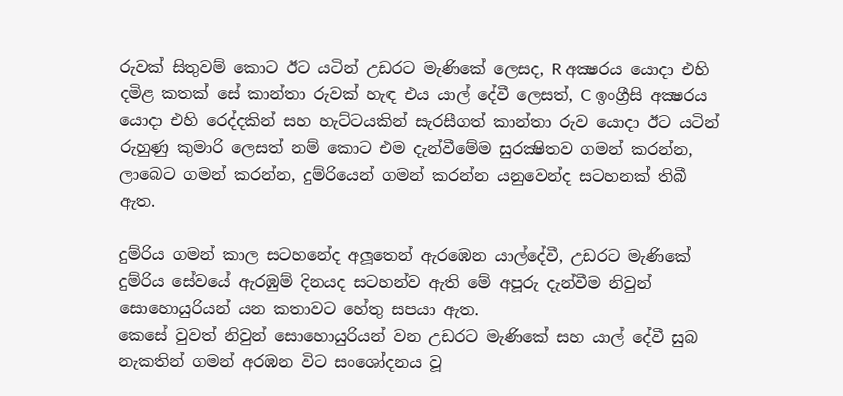රුවක් සිතුවම් කොට ඊට යටින් උඩරට මැණිකේ ලෙසද, R අක්‍ෂරය යොදා එහි දමිළ කතක් සේ කාන්තා රුවක් හැඳ එය යාල් දේවී ලෙසත්, C ඉංග්‍රීසි අක්‍ෂරය යොදා එහි රෙද්දකින් සහ හැට්ටයකින් සැරසීගත් කාන්තා රුව යොදා ඊට යටින් රුහුණු කුමාරි ලෙසත් නම් කොට එම දැන්වීමේම සුරක්‍ෂිතව ගමන් කරන්න, ලාබෙට ගමන් කරන්න, දුම්රියෙන් ගමන් කරන්න යනුවෙන්ද සටහනක් තිබී ඇත.

දුම්රිය ගමන් කාල සටහනේද අලූතෙන් ඇරඹෙන යාල්දේවී, උඩරට මැණිකේ දුම්රිය සේවයේ ඇරඹුම් දිනයද සටහන්ව ඇති මේ අපූරු දැන්වීම නිවුන් සොහොයුරියන් යන කතාවට හේතු සපයා ඇත.
කෙසේ වුවත් නිවුන් සොහොයුරියන් වන උඩරට මැණිකේ සහ යාල් දේවී සුබ නැකතින් ගමන් අරඹන විට සංශෝදනය වූ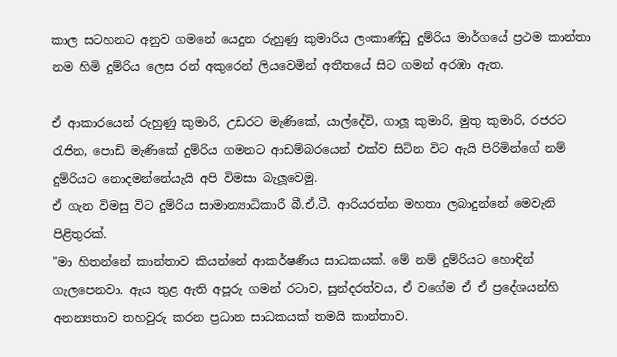කාල සටහනට අනුව ගමනේ යෙදුන රුහුණු කුමාරිය ලංකාණ්ඩු දුම්රිය මාර්ගයේ ප්‍රථම කාන්තා නම හිමි දුම්රිය ලෙස රන් අකුරෙන් ලියවෙමින් අතීතයේ සිට ගමන් අරඹා ඇත.

ඒ ආකාරයෙන් රුහුණු කුමාරි, උඩරට මැණිකේ, යාල්දේවි, ගාලූ කුමාරි, මුතු කුමාරි, රජරට රැජින, පොඩි මැණිකේ දුම්රිය ගමනට ආඩම්බරයෙන් එක්ව සිටින විට ඇයි පිරිමින්ගේ නම් දුම්රියට නොදමන්නේයැයි අපි විමසා බැලූවෙමු.
ඒ ගැන විමසු විට දුම්රිය සාමාන්‍යාධිකාරී බී.ඒ.ටී. ආරියරත්න මහතා ලබාදුන්නේ මෙවැනි පිළිතුරක්.
"මා හිතන්නේ කාන්තාව කියන්නේ ආකර්ෂණීය සාධකයක්. මේ නම් දුම්රියට හොඳින් ගැලපෙනවා. ඇය තුළ ඇති අපූරු ගමන් රටාව, සුන්දරත්වය, ඒ වගේම ඒ ඒ ප්‍රදේශයන්හි අනන්‍යතාව තහවුරු කරන ප්‍රධාන සාධකයක් තමයි කාන්තාව.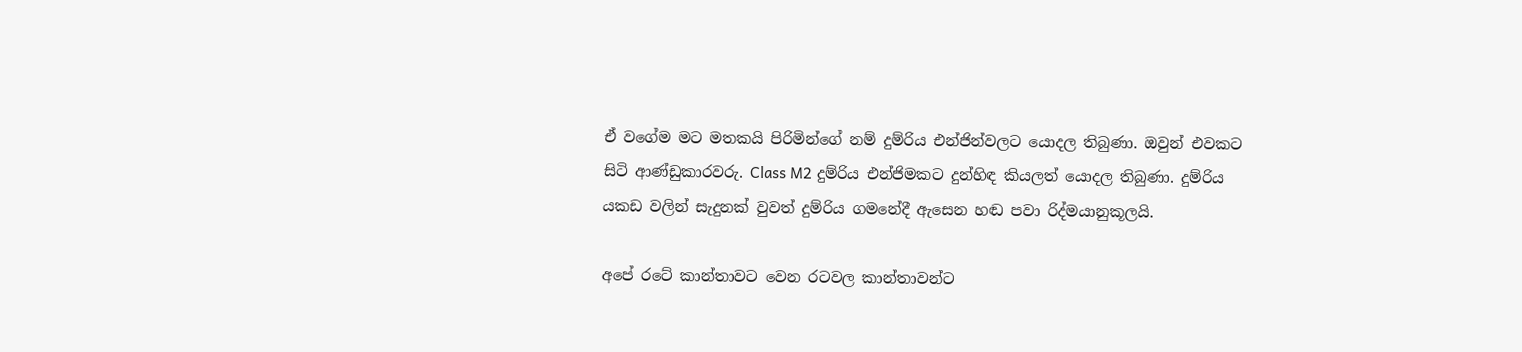ඒ වගේම මට මතකයි පිරිමින්ගේ නම් දුම්රිය එන්ජින්වලට යොදල තිබුණා. ඔවුන් එවකට සිටි ආණ්ඩුකාරවරු. Class M2 දුම්රිය එන්ජිමකට දුන්හිඳ කියලත් යොදල තිබුණා. දුම්රිය යකඩ වලින් සැදුනක් වුවත් දුම්රිය ගමනේදී ඇසෙන හඬ පවා රිද්මයානුකූලයි.

අපේ රටේ කාන්තාවට වෙන රටවල කාන්තාවන්ට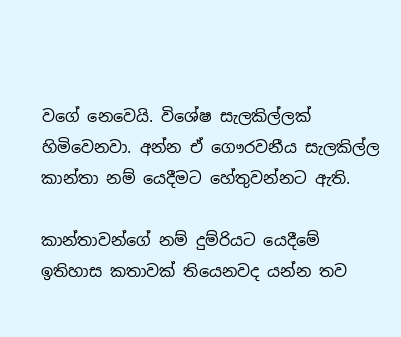වගේ නෙවෙයි. විශේෂ සැලකිල්ලක් හිමිවෙනවා. අන්න ඒ ගෞරවනීය සැලකිල්ල කාන්තා නම් යෙදීමට හේතුවන්නට ඇති.

කාන්තාවන්ගේ නම් දුම්රියට යෙදීමේ ඉතිහාස කතාවක් තියෙනවද යන්න තව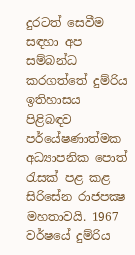දුරටත් සෙවීම සඳහා අප සම්බන්ධ කරගත්තේ දුම්රිය ඉතිහාසය පිළිබඳව පර්යේෂණාත්මක අධ්‍යාපනික පොත් රැසක් පළ කළ සිරිසේන රාජපක්‍ෂ මහතාවයි. 1967 වර්ෂයේ දුම්රිය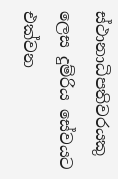ස්ථානාධිපතිවරයකු ලෙස දුම්රිය සේවයට එක්වන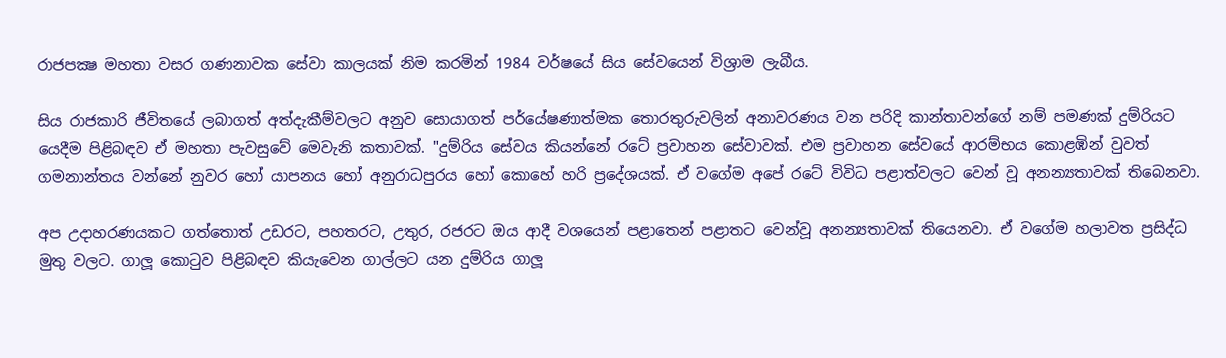රාජපක්‍ෂ මහතා වසර ගණනාවක සේවා කාලයක් නිම කරමින් 1984 වර්ෂයේ සිය සේවයෙන් විශ්‍රාම ලැබීය.

සිය රාජකාරි ජීවිතයේ ලබාගත් අත්දැකීම්වලට අනුව සොයාගත් පර්යේෂණාත්මක තොරතුරුවලින් අනාවරණය වන පරිදි කාන්තාවන්ගේ නම් පමණක් දුම්රියට යෙදීම පිළිබඳව ඒ මහතා පැවසුවේ මෙවැනි කතාවක්. "දුම්රිය සේවය කියන්නේ රටේ ප්‍රවාහන සේවාවක්. එම ප්‍රවාහන සේවයේ ආරම්භය කොළඹින් වුවත් ගමනාන්තය වන්නේ නුවර හෝ යාපනය හෝ අනුරාධපුරය හෝ කොහේ හරි ප්‍රදේශයක්. ඒ වගේම අපේ රටේ විවිධ පළාත්වලට වෙන් වූ අනන්‍යතාවක් තිබෙනවා.

අප උදාහරණයකට ගත්තොත් උඩරට, පහතරට, උතුර, රජරට ඔය ආදී වශයෙන් පළාතෙන් පළාතට වෙන්වූ අනන්‍යතාවක් තියෙනවා. ඒ වගේම හලාවත ප්‍රසිද්ධ මුතු වලට. ගාලූ කොටුව පිළිබඳව කියැවෙන ගාල්ලට යන දුම්රිය ගාලූ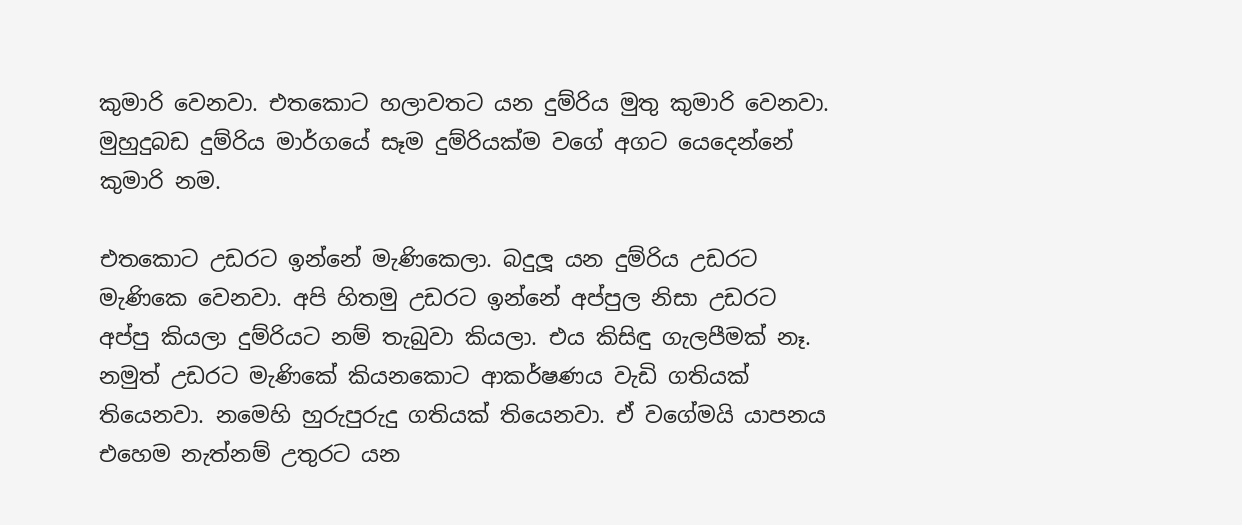කුමාරි වෙනවා. එතකොට හලාවතට යන දුම්රිය මුතු කුමාරි වෙනවා. මුහුදුබඩ දුම්රිය මාර්ගයේ සෑම දුම්රියක්ම වගේ අගට යෙදෙන්නේ කුමාරි නම.

එතකොට උඩරට ඉන්නේ මැණිකෙලා. බදුලූ යන දුම්රිය උඩරට මැණිකෙ වෙනවා. අපි හිතමු උඩරට ඉන්නේ අප්පුල නිසා උඩරට අප්පු කියලා දුම්රියට නම් තැබුවා කියලා. එය කිසිඳු ගැලපීමක් නෑ. නමුත් උඩරට මැණිකේ කියනකොට ආකර්ෂණය වැඩි ගතියක් තියෙනවා. නමෙහි හුරුපුරුදු ගතියක් තියෙනවා. ඒ වගේමයි යාපනය එහෙම නැත්නම් උතුරට යන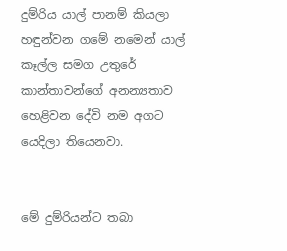දුම්රිය යාල් පානම් කියලා හඳුන්වන ගමේ නමෙන් යාල් කෑල්ල සමග උතුරේ කාන්තාවන්ගේ අනන්‍යතාව හෙළිවන දේවි නම අගට යෙදිලා තියෙනවා.


මේ දුම්රියන්ට තබා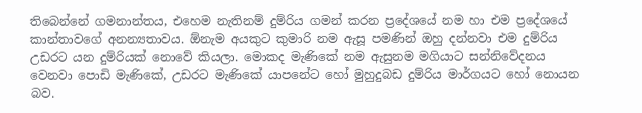තිබෙන්නේ ගමනාන්තය, එහෙම නැතිනම් දුම්රිය ගමන් කරන ප්‍රදේශයේ නම හා එම ප්‍රදේශයේ කාන්තාවගේ අනන්‍යතාවය. ඕනැම අයකුට කුමාරි නම ඇසූ පමණින් ඔහු දන්නවා එම දුම්රිය උඩරට යන දුම්රියක් නොවේ කියලා. මොකද මැණිකේ නම ඇසුනම මගියාට සන්නිවේදනය වෙනවා පොඩි මැණිකේ, උඩරට මැණිකේ යාපනේට හෝ මුහුදුබඩ දුම්රිය මාර්ගයට හෝ නොයන බව.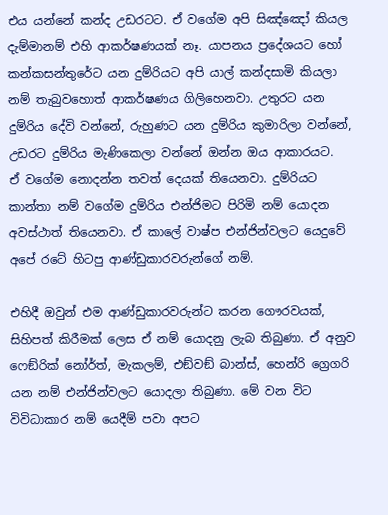එය යන්නේ කන්ද උඩරටට. ඒ වගේම අපි සිඤ්ඤෝ කියල දැම්මානම් එහි ආකර්ෂණයක් නෑ. යාපනය ප්‍රදේශයට හෝ කන්කසන්තුරේට යන දුම්රියට අපි යාල් කන්දසාමි කියලා නම් තැබුවහොත් ආකර්ෂණය ගිලිහෙනවා. උතුරට යන දුම්රිය දේවි වන්නේ, රුහුණට යන දුම්රිය කුමාරිලා වන්නේ, උඩරට දුම්රිය මැණිකෙලා වන්නේ ඔන්න ඔය ආකාරයට.
ඒ වගේම නොදන්න තවත් දෙයක් තියෙනවා. දුම්රියට කාන්තා නම් වගේම දුම්රිය එන්ජිමට පිරිමි නම් යොදන අවස්ථාත් තියෙනවා. ඒ කාලේ වාෂ්ප එන්ජින්වලට යෙදුවේ අපේ රටේ හිටපු ආණ්ඩුකාරවරුන්ගේ නම්.

එහිදී ඔවුන් එම ආණ්ඩුකාරවරුන්ට කරන ගෞරවයක්, සිහිපත් කිරීමක් ලෙස ඒ නම් යොදනු ලැබ තිබුණා. ඒ අනුව ෆෙඞ්රික් නෝර්ත්, මැකලම්, එඞ්වඞ් බාන්ස්, හෙන්රි ග්‍රෙගරි යන නම් එන්ජින්වලට යොදලා තිබුණා. මේ වන විට විවිධාකාර නම් යෙදීම් පවා අපට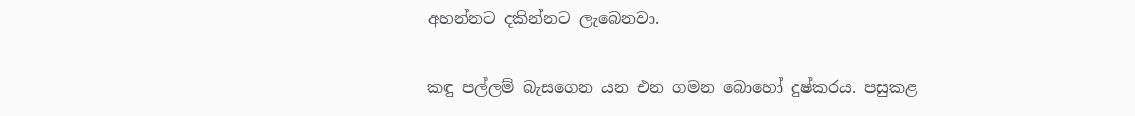අහන්නට දකින්නට ලැබෙනවා.

කඳු පල්ලම් බැසගෙන යන එන ගමන බොහෝ දුෂ්කරය. පසුකළ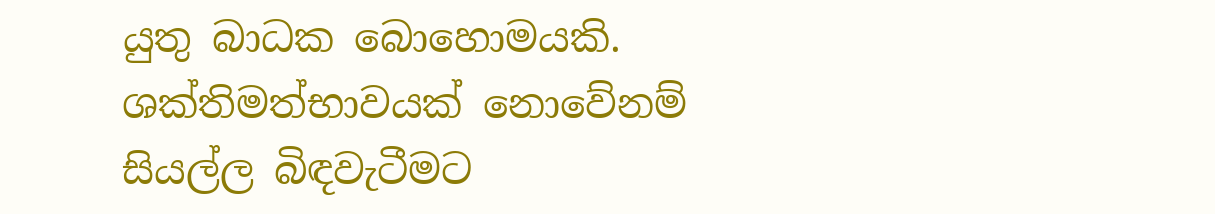යුතු බාධක බොහොමයකි. ශක්තිමත්භාවයක් නොවේනම් සියල්ල බිඳවැටීමට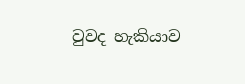වුවද හැකියාව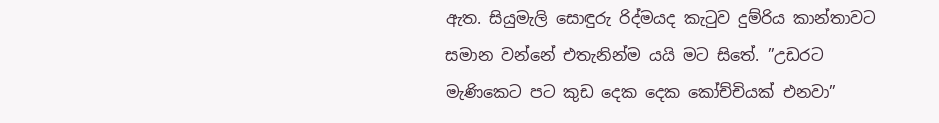ඇත. සියුමැලි සොඳුරු රිද්මයද කැටුව දුම්රිය කාන්තාවට සමාන වන්නේ එතැනින්ම යයි මට සිතේ. ”උඩරට මැණිකෙට පට කුඩ දෙක දෙක කෝච්චියක් එනවා”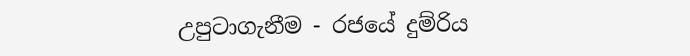උපුටාගැනීම - රජයේ දුම්රිය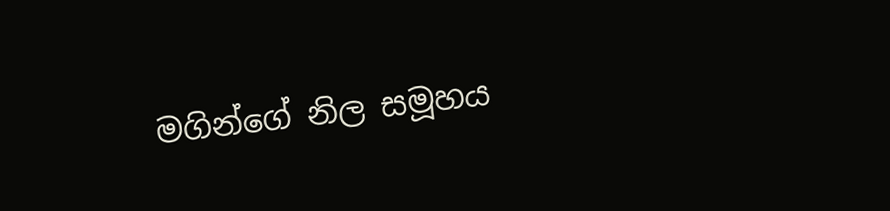මගින්ගේ නිල සමූහය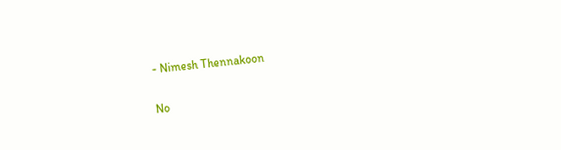- Nimesh Thennakoon

No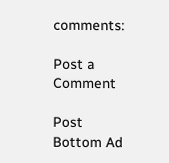comments:

Post a Comment

Post Bottom Ad